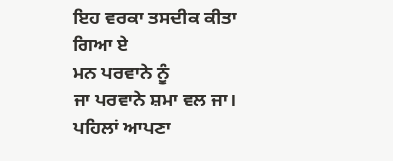ਇਹ ਵਰਕਾ ਤਸਦੀਕ ਕੀਤਾ ਗਿਆ ਏ
ਮਨ ਪਰਵਾਨੇ ਨੂੰ
ਜਾ ਪਰਵਾਨੇ ਸ਼ਮਾ ਵਲ ਜਾ।
ਪਹਿਲਾਂ ਆਪਣਾ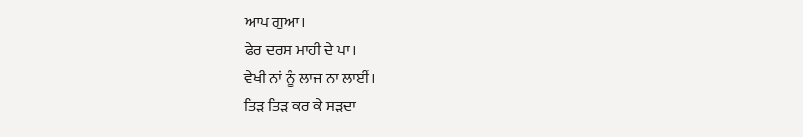ਆਪ ਗੁਆ।
ਫੇਰ ਦਰਸ ਮਾਹੀ ਦੇ ਪਾ।
ਵੇਖੀ ਨਾਂ ਨੂੰ ਲਾਜ ਨਾ ਲਾਈਂ।
ਤਿੜ ਤਿੜ ਕਰ ਕੇ ਸੜਦਾ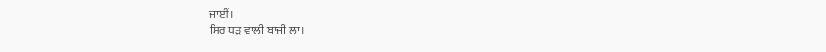ਜਾਈਂ।
ਸਿਰ ਧੜ ਵਾਲੀ ਬਾਜੀ ਲਾ।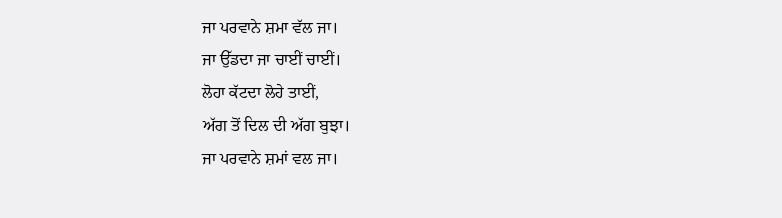ਜਾ ਪਰਵਾਨੇ ਸ਼ਮਾ ਵੱਲ ਜਾ।
ਜਾ ਉੱਡਦਾ ਜਾ ਚਾਈਂ ਚਾਈਂ।
ਲੋਹਾ ਕੱਟਦਾ ਲੋਹੇ ਤਾਈਂ,
ਅੱਗ ਤੋਂ ਦਿਲ ਦੀ ਅੱਗ ਬੁਝਾ।
ਜਾ ਪਰਵਾਨੇ ਸ਼ਮਾਂ ਵਲ ਜਾ।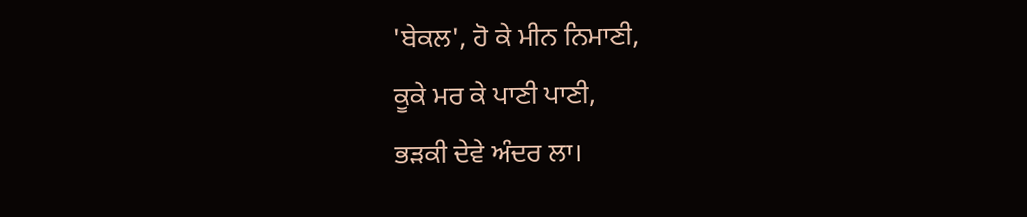'ਬੇਕਲ', ਹੋ ਕੇ ਮੀਨ ਨਿਮਾਣੀ,
ਕੂਕੇ ਮਰ ਕੇ ਪਾਣੀ ਪਾਣੀ,
ਭੜਕੀ ਦੇਵੇ ਅੰਦਰ ਲਾ।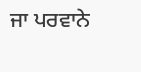ਜਾ ਪਰਵਾਨੇ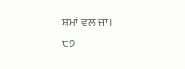ਸ਼ਮਾਂ ਵਲ ਜਾ।
੮੭